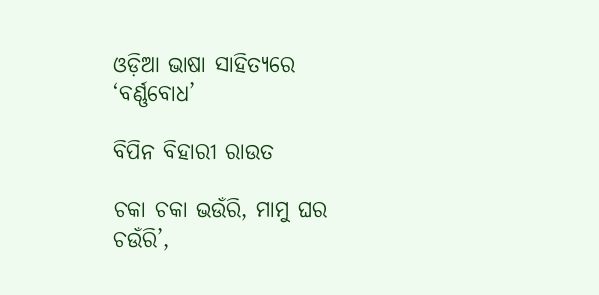ଓଡ଼ିଆ ଭାଷା ସାହିତ୍ୟରେ ‘ବର୍ଣ୍ଣବୋଧ’

ବିପିନ ବିହାରୀ ରାଉତ

ଚକା ଚକା ଭଉଁରି, ମାମୁ ଘର ଚଉଁରି’,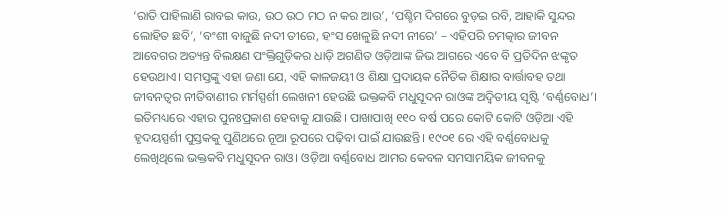‘ରାତି ପାହିଲାଣି ରାବଇ କାଉ, ଉଠ ଉଠ ମଠ ନ କର ଆଉ’, ‘ପଶ୍ଚିମ ଦିଗରେ ବୁଡ଼ଇ ରବି, ଆହାକି ସୁନ୍ଦର ଲୋହିତ ଛବି’, ‘ବଂଶୀ ବାଜୁଛି ନଦୀ ତୀରେ, ହଂସ ଖେଳୁଛି ନଦୀ ନୀରେ’ – ଏହିପରି ଚମତ୍କାର ଜୀବନ ଆବେଗର ଅତ୍ୟନ୍ତ ବିଲକ୍ଷଣ ପଂକ୍ତିଗୁଡ଼ିକର ଧାଡ଼ି ଅଗଣିତ ଓଡ଼ିଆଙ୍କ ଜିଭ ଆଗରେ ଏବେ ବି ପ୍ରତିଦିନ ଝଙ୍କୃତ ହେଉଥାଏ। ସମସ୍ତଙ୍କୁ ଏହା ଜଣା ଯେ, ଏହି କାଳଜୟୀ ଓ ଶିକ୍ଷା ପ୍ରଦାୟକ ନୈତିକ ଶିକ୍ଷାର ବାର୍ତ୍ତାବହ ତଥା ଜୀବନତ୍ବର ନୀତିବାଣୀର ମର୍ମସ୍ପର୍ଶୀ ଲେଖନୀ ହେଉଛି ଭକ୍ତକବି ମଧୁସୂଦନ ରାଓଙ୍କ ଅଦ୍ୱିତୀୟ ସୃଷ୍ଟି ‘ବର୍ଣ୍ଣବୋଧ’। ଇତିମଧ୍ୟରେ ଏହାର ପୁନଃପ୍ରକାଶ ହେବାକୁ ଯାଉଛି। ପାଖାପାଖି ୧୧୦ ବର୍ଷ ପରେ କୋଟି କୋଟି ଓଡ଼ିଆ ଏହି ହୃଦୟସ୍ପର୍ଶୀ ପୁସ୍ତକକୁ ପୁଣିଥରେ ନୂଆ ରୂପରେ ପଢ଼ିବା ପାଇଁ ଯାଉଛନ୍ତି। ୧୯୦୧ ରେ ଏହି ବର୍ଣ୍ଣବୋଧକୁ ଲେଖିଥିଲେ ଭକ୍ତକବି ମଧୁସୂଦନ ରାଓ। ଓଡ଼ିଆ ବର୍ଣ୍ଣବୋଧ ଆମର କେବଳ ସମସାମୟିକ ଜୀବନକୁ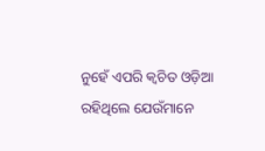ନୁହେଁ ଏପରି କ୍ୱଚିତ ଓଡ଼ିଆ ରହିଥିଲେ ଯେଉଁମାନେ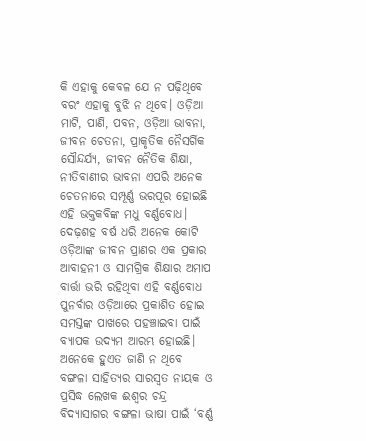କି ଏହାକୁ କେବଳ ଯେ ନ ପଢ଼ିଥିବେ ବରଂ ଏହାକୁ ବୁଝି ନ ଥିବେ। ଓଡ଼ିଆ ମାଟି, ପାଣି, ପବନ, ଓଡ଼ିଆ ଭାବନା, ଜୀବନ ଚେତନା, ପ୍ରାକୃତିକ ନୈସର୍ଗିକ ସୌନ୍ଦର୍ଯ୍ୟ, ଜୀବନ ନୈତିକ ଶିକ୍ଷା, ନୀତିବାଣୀର ଭାବନା ଏପରି ଅନେକ ଚେତନାରେ ସମ୍ପୂର୍ଣ୍ଣ ଭରପୂର ହୋଇଛି ଏହି ଭକ୍ତକବିଙ୍କ ମଧୁ ବର୍ଣ୍ଣବୋଧ।
ଦେଢ଼ଶହ ବର୍ଷ ଧରି ଅନେକ କୋଟି ଓଡ଼ିଆଙ୍କ ଜୀବନ ପ୍ରାଣର ଏକ ପ୍ରକାର ଆବାହନୀ ଓ ସାମଗ୍ରିକ ଶିକ୍ଷାର ଅମାପ ବାର୍ତ୍ତା ଭରି ରହିଥିବା ଏହି ବର୍ଣ୍ଣବୋଧ ପୁନର୍ବାର ଓଡ଼ିଆରେ ପ୍ରକାଶିତ ହୋଇ ସମସ୍ତଙ୍କ ପାଖରେ ପହଞ୍ଚାଇବା ପାଇଁ ବ୍ୟାପକ ଉଦ୍ୟମ ଆରମ୍ଭ ହୋଇଛି। ଅନେକେ ହୁଏତ ଜାଣି ନ ଥିବେ ବଙ୍ଗଳା ସାହିତ୍ୟର ସାରସ୍ବତ ନାୟକ ଓ ପ୍ରସିଦ୍ଧ ଲେଖକ ଈଶ୍ୱର ଚନ୍ଦ୍ର ବିଦ୍ୟାସାଗର ବଙ୍ଗଳା ଭାଷା ପାଇଁ ‘ବର୍ଣ୍ଣ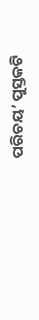ପରିଚୟ’ ପୁସ୍ତକଟି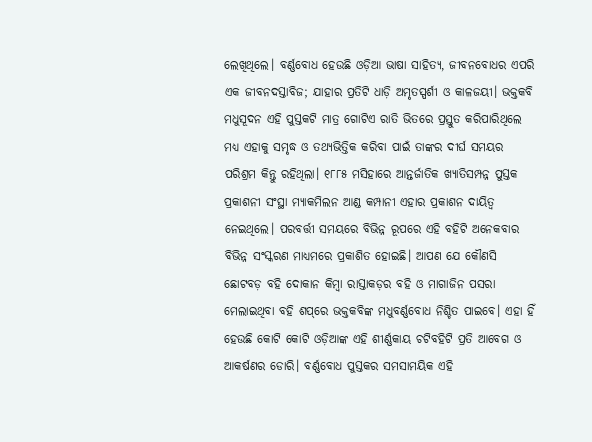ଲେଖିଥିଲେ। ବର୍ଣ୍ଣବୋଧ ହେଉଛି ଓଡ଼ିଆ ଭାଷା ସାହିତ୍ୟ, ଜୀବନବୋଧର ଏପରି ଏକ ଜୀବନଦସ୍ତାବିଜ; ଯାହାର ପ୍ରତିଟି ଧାଡ଼ି ଅମୃତସ୍ପର୍ଶୀ ଓ କାଳଜୟୀ। ଭକ୍ତକବି ମଧୁସୂଦନ ଏହି ପୁସ୍ତକଟି ମାତ୍ର ଗୋଟିଏ ରାତି ଭିତରେ ପ୍ରସ୍ତୁତ କରିପାରିଥିଲେ ମଧ୍ୟ ଏହାକୁ ସମୃଦ୍ଧ ଓ ତଥ୍ୟଭିତ୍ତିକ କରିବା ପାଇଁ ତାଙ୍କର ଦୀର୍ଘ ସମୟର ପରିଶ୍ରମ କିନ୍ତୁ ରହିଥିଲା। ୧୮୮୫ ମସିହାରେ ଆନ୍ତର୍ଜାତିକ ଖ୍ୟାତିସମ୍ପନ୍ନ ପୁସ୍ତକ ପ୍ରକାଶନୀ ସଂସ୍ଥା ମ୍ୟାକମିଲନ ଆଣ୍ଡ କମ୍ପାନୀ ଏହାର ପ୍ରକାଶନ ଦାୟିତ୍ୱ ନେଇଥିଲେ। ପରବର୍ତ୍ତୀ ସମୟରେ ବିଭିନ୍ନ ରୂପରେ ଏହି ବହିଟି ଅନେକବାର ବିଭିନ୍ନ ସଂସ୍କରଣ ମାଧ୍ୟମରେ ପ୍ରକାଶିତ ହୋଇଛି। ଆପଣ ଯେ କୌଣସି ଛୋଟବଡ଼ ବହି ଦୋକାନ କିମ୍ବା ରାସ୍ତାକଡ଼ର ବହି ଓ ମାଗାଜିନ ପସରା ମେଲାଇଥିବା ବହି ଶପ୍‌ରେ ଭକ୍ତକବିଙ୍କ ମଧୁବର୍ଣ୍ଣବୋଧ ନିଶ୍ଚିତ ପାଇବେ। ଏହା ହିଁ ହେଉଛି କୋଟି କୋଟି ଓଡ଼ିଆଙ୍କ ଏହି ଶୀର୍ଣ୍ଣକାୟ ଚଟିବହିଟି ପ୍ରତି ଆବେଗ ଓ ଆକର୍ଷଣର ଡୋରି। ବର୍ଣ୍ଣବୋଧ ପୁସ୍ତକର ସମସାମୟିକ ଏହି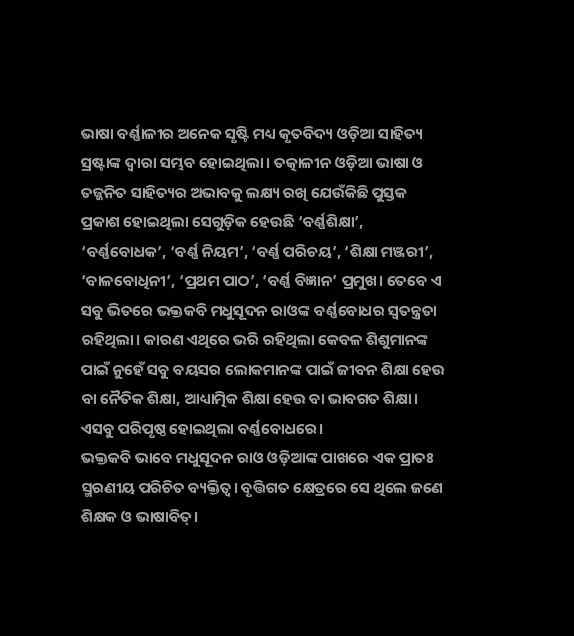ଭାଷା ବର୍ଣ୍ଣାଳୀର ଅନେକ ସୃଷ୍ଟି ମଧ୍ୟ କୃତବିଦ୍ୟ ଓଡ଼ିଆ ସାହିତ୍ୟ ସ୍ରଷ୍ଟାଙ୍କ ଦ୍ୱାରା ସମ୍ଭବ ହୋଇଥିଲା। ତତ୍କାଳୀନ ଓଡ଼ିଆ ଭାଷା ଓ ତଜ୍ଜନିତ ସାହିତ୍ୟର ଅଭାବକୁ ଲକ୍ଷ୍ୟ ରଖି ଯେଉଁକିଛି ପୁସ୍ତକ ପ୍ରକାଶ ହୋଇଥିଲା ସେଗୁଡ଼ିକ ହେଉଛି ‘ବର୍ଣ୍ଣଶିକ୍ଷା’, ‘ବର୍ଣ୍ଣବୋଧକ’, ‘ବର୍ଣ୍ଣ ନିୟମ’, ‘ବର୍ଣ୍ଣ ପରିଚୟ’, ‘ଶିକ୍ଷା ମଞ୍ଜରୀ’, ‘ବାଳବୋଧିନୀ’, ‘ପ୍ରଥମ ପାଠ’, ‘ବର୍ଣ୍ଣ ବିଜ୍ଞାନ’ ପ୍ରମୁଖ। ତେବେ ଏ ସବୁ ଭିତରେ ଭକ୍ତକବି ମଧୁସୂଦନ ରାଓଙ୍କ ବର୍ଣ୍ଣବୋଧର ସ୍ବତନ୍ତ୍ରତା ରହିଥିଲା। କାରଣ ଏଥିରେ ଭରି ରହିଥିଲା କେବଳ ଶିଶୁମାନଙ୍କ ପାଇଁ ନୁହେଁ ସବୁ ବୟସର ଲୋକମାନଙ୍କ ପାଇଁ ଜୀବନ ଶିକ୍ଷା ହେଉ ବା ନୈତିକ ଶିକ୍ଷା, ଆଧ୍ୟାତ୍ମିକ ଶିକ୍ଷା ହେଉ ବା ଭାବଗତ ଶିକ୍ଷା। ଏସବୁ ପରିପୃଷ୍ଠ ହୋଇଥିଲା ବର୍ଣ୍ଣବୋଧରେ।
ଭକ୍ତକବି ଭାବେ ମଧୁସୂଦନ ରାଓ ଓଡ଼ିଆଙ୍କ ପାଖରେ ଏକ ପ୍ରାତଃ ସ୍ମରଣୀୟ ପରିଚିତ ବ୍ୟକ୍ତିତ୍ୱ। ବୃତ୍ତିଗତ କ୍ଷେତ୍ରରେ ସେ ଥିଲେ ଜଣେ ଶିକ୍ଷକ ଓ ଭାଷାବିତ୍‌।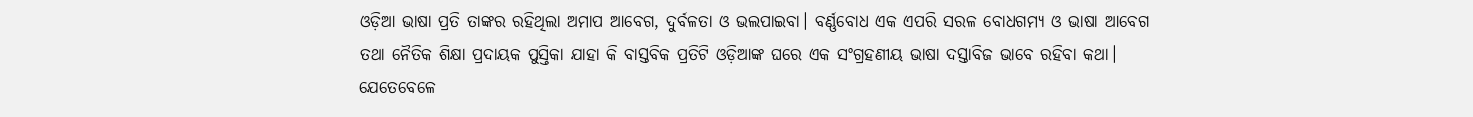ଓଡ଼ିଆ ଭାଷା ପ୍ରତି ତାଙ୍କର ରହିଥିଲା ଅମାପ ଆବେଗ, ଦୁର୍ବଳତା ଓ ଭଲପାଇବା। ବର୍ଣ୍ଣବୋଧ ଏକ ଏପରି ସରଳ ବୋଧଗମ୍ୟ ଓ ଭାଷା ଆବେଗ ତଥା ନୈତିକ ଶିକ୍ଷା ପ୍ରଦାୟକ ପୁସ୍ତିକା ଯାହା କି ବାସ୍ତବିକ ପ୍ରତିଟି ଓଡ଼ିଆଙ୍କ ଘରେ ଏକ ସଂଗ୍ରହଣୀୟ ଭାଷା ଦସ୍ତାବିଜ ଭାବେ ରହିବା କଥା। ଯେତେବେଳେ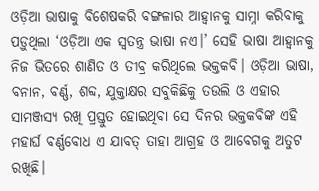ଓଡ଼ିଆ ଭାଷାକୁ ବିଶେଷକରି ବଙ୍ଗଳାର ଆହ୍ବାନକୁ ସାମ୍ନା କରିବାକୁ ପଡ଼ୁଥିଲା ‘ଓଡ଼ିଆ ଏକ ସ୍ବତନ୍ତ୍ର ଭାଷା ନଏ।’ ସେହି ଭାଷା ଆହ୍ବାନକୁ ନିଜ ଭିତରେ ଶାଣିତ ଓ ତୀବ୍ର କରିଥିଲେ ଭକ୍ତକବି। ଓଡ଼ିଆ ଭାଷା, ବନାନ, ବର୍ଣ୍ଣ, ଶବ୍ଦ, ଯୁକ୍ତାକ୍ଷର ସବୁକିଛିକୁ ତଉଲି ଓ ଏହାର ସାମଞ୍ଜସ୍ୟ ରଖି ପ୍ରସ୍ତୁତ ହୋଇଥିବା ସେ ଦିନର ଭକ୍ତକବିଙ୍କ ଏହି ମହାର୍ଘ ବର୍ଣ୍ଣବୋଧ ଏ ଯାବତ୍‌ ତାହା ଆଗ୍ରହ ଓ ଆବେଗକୁ ଅତୁଟ ରଖିଛି।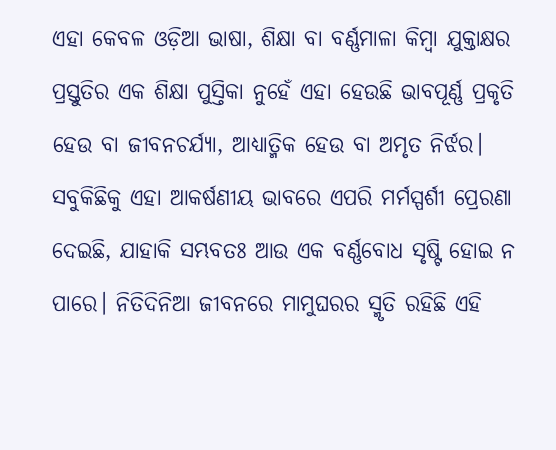ଏହା କେବଳ ଓଡ଼ିଆ ଭାଷା, ଶିକ୍ଷା ବା ବର୍ଣ୍ଣମାଳା କିମ୍ବା ଯୁକ୍ତାକ୍ଷର ପ୍ରସ୍ତୁତିର ଏକ ଶିକ୍ଷା ପୁସ୍ତିକା ନୁହେଁ ଏହା ହେଉଛି ଭାବପୂର୍ଣ୍ଣ ପ୍ରକୃତି ହେଉ ବା ଜୀବନଚର୍ଯ୍ୟା, ଆଧ୍ୟାତ୍ମିକ ହେଉ ବା ଅମୃତ ନିର୍ଝର। ସବୁକିଛିକୁ ଏହା ଆକର୍ଷଣୀୟ ଭାବରେ ଏପରି ମର୍ମସ୍ପର୍ଶୀ ପ୍ରେରଣା ଦେଇଛି, ଯାହାକି ସମ୍ଭବତଃ ଆଉ ଏକ ବର୍ଣ୍ଣବୋଧ ସୃଷ୍ଟି ହୋଇ ନ ପାରେ। ନିତିଦିନିଆ ଜୀବନରେ ମାମୁଘରର ସ୍ମୃତି ରହିଛି ଏହି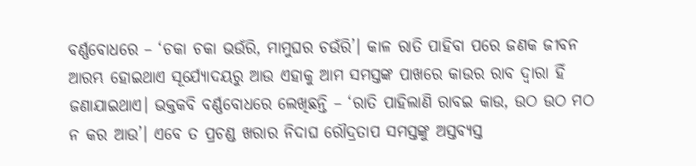ବର୍ଣ୍ଣବୋଧରେ – ‘ଚକା ଚକା ଭଉଁରି, ମାମୁଘର ଚଉଁରି’। କାଳ ରାତି ପାହିବା ପରେ ଜଣକ ଜୀବନ ଆରମ୍ଭ ହୋଇଥାଏ ସୂର୍ଯ୍ୟୋଦୟରୁ ଆଉ ଏହାକୁ ଆମ ସମସ୍ତଙ୍କ ପାଖରେ କାଉର ରାବ ଦ୍ୱାରା ହିଁ ଜଣାଯାଇଥାଏ। ଭକ୍ତକବି ବର୍ଣ୍ଣବୋଧରେ ଲେଖିଛନ୍ତି – ‘ରାତି ପାହିଲାଣି ରାବଇ କାଉ, ଉଠ ଉଠ ମଠ ନ କର ଆଉ’। ଏବେ ତ ପ୍ରଚଣ୍ଡ ଖରାର ନିଦାଘ ରୌଦ୍ରତାପ ସମସ୍ତଙ୍କୁ ଅସ୍ତବ୍ୟସ୍ତ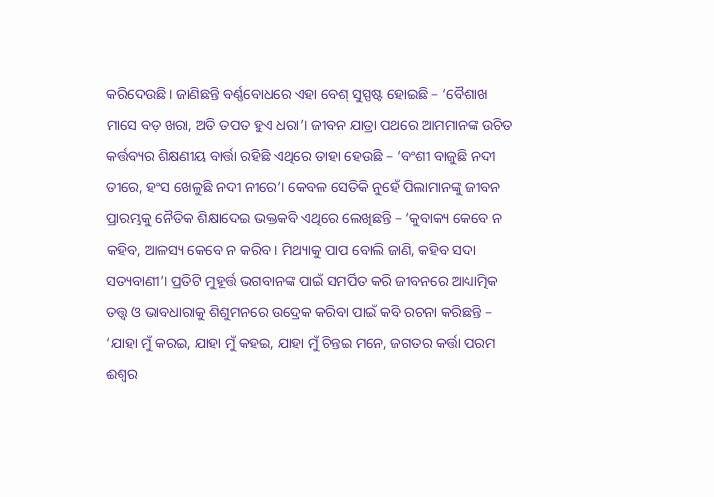କରିଦେଉଛି। ଜାଣିଛନ୍ତି ବର୍ଣ୍ଣବୋଧରେ ଏହା ବେଶ୍‌ ସୁସ୍ପଷ୍ଟ ହୋଇଛି – ‘ବୈଶାଖ ମାସେ ବଡ଼ ଖରା, ଅତି ତପତ ହୁଏ ଧରା’। ଜୀବନ ଯାତ୍ରା ପଥରେ ଆମମାନଙ୍କ ଉଚିତ କର୍ତ୍ତବ୍ୟର ଶିକ୍ଷଣୀୟ ବାର୍ତ୍ତା ରହିଛି ଏଥିରେ ତାହା ହେଉଛି – ‘ବଂଶୀ ବାଜୁଛି ନଦୀ ତୀରେ, ହଂସ ଖେଳୁଛି ନଦୀ ନୀରେ’। କେବଳ ସେତିକି ନୁହେଁ ପିଲାମାନଙ୍କୁ ଜୀବନ ପ୍ରାରମ୍ଭକୁ ନୈତିକ ଶିକ୍ଷାଦେଇ ଭକ୍ତକବି ଏଥିରେ ଲେଖିଛନ୍ତି – ‘କୁବାକ୍ୟ କେବେ ନ କହିବ, ଆଳସ୍ୟ କେବେ ନ କରିବ। ମିଥ୍ୟାକୁ ପାପ ବୋଲି ଜାଣି, କହିବ ସଦା ସତ୍ୟବାଣୀ’। ପ୍ରତିଟି ମୁହୂର୍ତ୍ତ ଭଗବାନଙ୍କ ପାଇଁ ସମର୍ପିତ କରି ଜୀବନରେ ଆଧ୍ୟାତ୍ମିକ ତତ୍ତ୍ୱ ଓ ଭାବଧାରାକୁ ଶିଶୁମନରେ ଉଦ୍ରେକ କରିବା ପାଇଁ କବି ରଚନା କରିଛନ୍ତି – ‘ଯାହା ମୁଁ କରଇ, ଯାହା ମୁଁ କହଇ, ଯାହା ମୁଁ ଚିନ୍ତଇ ମନେ, ଜଗତର କର୍ତ୍ତା ପରମ ଈଶ୍ୱର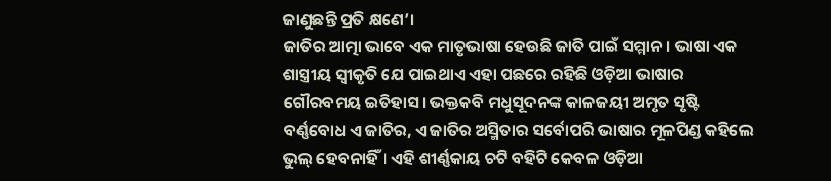ଜାଣୁଛନ୍ତି ପ୍ରତି କ୍ଷଣେ’।
ଜାତିର ଆତ୍ମା ଭାବେ ଏକ ମାତୃଭାଷା ହେଉଛି ଜାତି ପାଇଁ ସମ୍ମାନ। ଭାଷା ଏକ ଶାସ୍ତ୍ରୀୟ ସ୍ବୀକୃତି ଯେ ପାଇଥାଏ ଏହା ପଛରେ ରହିଛି ଓଡ଼ିଆ ଭାଷାର ଗୌରବମୟ ଇତିହାସ। ଭକ୍ତକବି ମଧୁସୂଦନଙ୍କ କାଳଜୟୀ ଅମୃତ ସୃଷ୍ଟି ବର୍ଣ୍ଣବୋଧ ଏ ଜାତିର, ଏ ଜାତିର ଅସ୍ମିତାର ସର୍ବୋପରି ଭାଷାର ମୂଳପିଣ୍ଡ କହିଲେ ଭୁଲ୍‌ ହେବନାହିଁ। ଏହି ଶୀର୍ଣ୍ଣକାୟ ଚଟି ବହିଟି କେବଳ ଓଡ଼ିଆ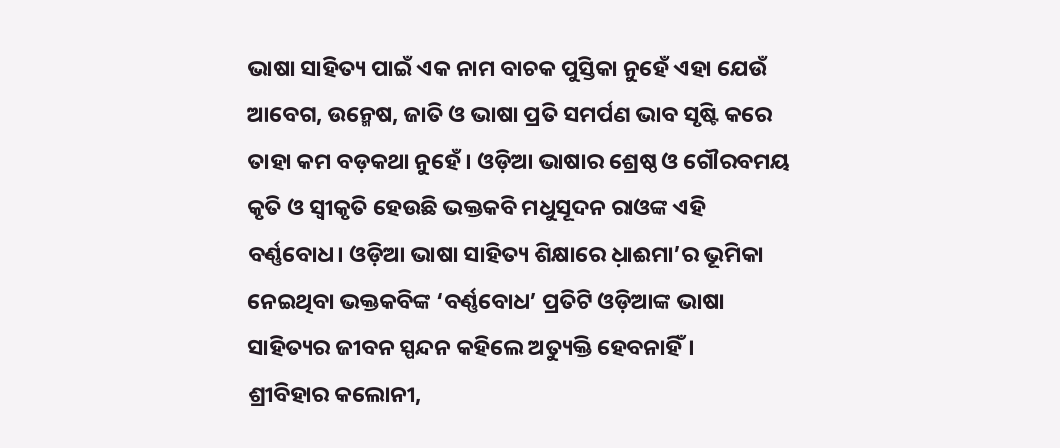ଭାଷା ସାହିତ୍ୟ ପାଇଁ ଏକ ନାମ ବାଚକ ପୁସ୍ତିକା ନୁହେଁ ଏହା ଯେଉଁ ଆବେଗ, ଉନ୍ମେଷ, ଜାତି ଓ ଭାଷା ପ୍ରତି ସମର୍ପଣ ଭାବ ସୃଷ୍ଟି କରେ ତାହା କମ ବଡ଼କଥା ନୁହେଁ। ଓଡ଼ିଆ ଭାଷାର ଶ୍ରେଷ୍ଠ ଓ ଗୌରବମୟ କୃତି ଓ ସ୍ବୀକୃତି ହେଉଛି ଭକ୍ତକବି ମଧୁସୂଦନ ରାଓଙ୍କ ଏହି ବର୍ଣ୍ଣବୋଧ। ଓଡ଼ିଆ ଭାଷା ସାହିତ୍ୟ ଶିକ୍ଷାରେ ଧ଼ାଈମା’ର ଭୂମିକା ନେଇଥିବା ଭକ୍ତକବିଙ୍କ ‘ବର୍ଣ୍ଣବୋଧ’ ପ୍ରତିଟି ଓଡ଼ିଆଙ୍କ ଭାଷା ସାହିତ୍ୟର ଜୀବନ ସ୍ପନ୍ଦନ କହିଲେ ଅତ୍ୟୁକ୍ତି ହେବନାହିଁ।
ଶ୍ରୀବିହାର କଲୋନୀ,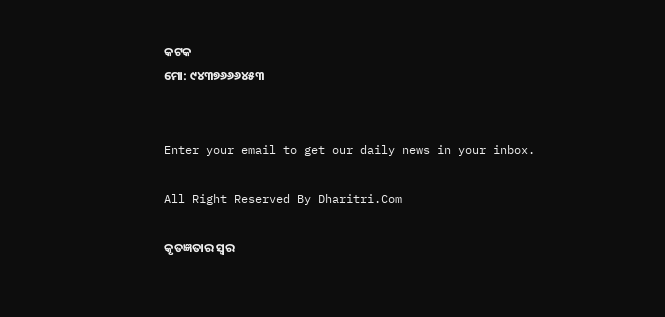କଟକ
ମୋ: ୯୪୩୭୬୬୬୪୫୩


Enter your email to get our daily news in your inbox.

All Right Reserved By Dharitri.Com

କୃତଜ୍ଞତାର ସ୍ବର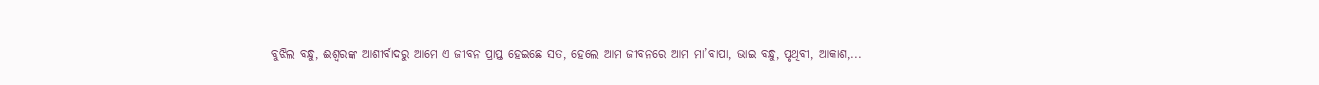ବୁଝିଲ ବନ୍ଧୁ, ଈଶ୍ବରଙ୍କ ଆଶୀର୍ବାଦରୁ ଆମେ ଏ ଜୀବନ ପ୍ରାପ୍ତ ହେଇଛେ ସତ, ହେଲେ ଆମ ଜୀବନରେ ଆମ ମା’ବାପା, ଭାଇ ବନ୍ଧୁ, ପୃଥିବୀ, ଆକାଶ,...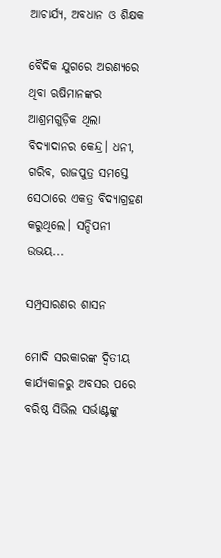ଆଚାର୍ଯ୍ୟ, ଅବଧାନ ଓ ଶିକ୍ଷକ

ବୈଦିକ ଯୁଗରେ ଅରଣ୍ୟରେ ଥିବା ଋଷିମାନଙ୍କର ଆଶ୍ରମଗୁଡ଼ିକ ଥିଲା ବିଦ୍ୟାଦାନର କେନ୍ଦ୍ର। ଧନୀ, ଗରିବ, ରାଜପୁତ୍ର ସମସ୍ତେ ସେଠାରେ ଏକତ୍ର ବିଦ୍ୟାଗ୍ରହଣ କରୁଥିଲେ। ସନ୍ଦିପନୀ ଉଭୟ...

ସମ୍ପ୍ରସାରଣର ଶାସନ

ମୋଦି ସରକାରଙ୍କ ଦ୍ୱିତୀୟ କାର୍ଯ୍ୟକାଳରୁ ଅବସର ପରେ ବରିଷ୍ଠ ସିଭିଲ ସର୍ଭାଣ୍ଟଙ୍କୁ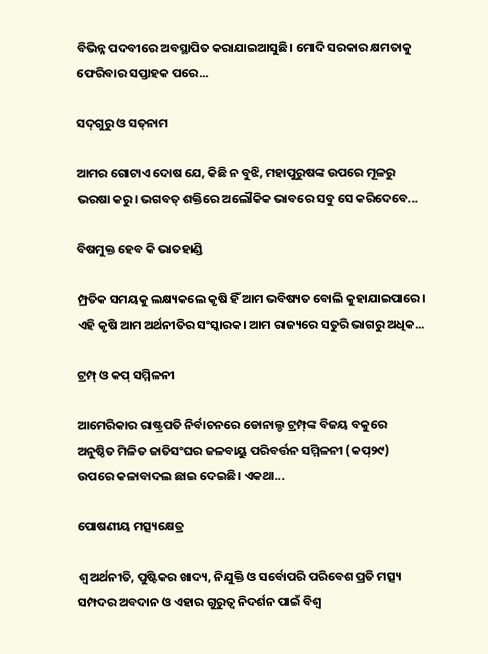ବିଭିନ୍ନ ପଦବୀରେ ଅବସ୍ଥାପିତ କରାଯାଇଆସୁଛି। ମୋଦି ସରକାର କ୍ଷମତାକୁ ଫେରିବାର ସପ୍ତାହକ ପରେ...

ସଦ୍‌ଗୁରୁ ଓ ସତ୍‌ନାମ

ଆମର ଗୋଟାଏ ଦୋଷ ଯେ, କିଛି ନ ବୁଝି, ମହାପୁରୁଷଙ୍କ ଉପରେ ମୂଳରୁ ଭରଷା କରୁ। ଭଗବତ୍‌ ଶକ୍ତିରେ ଅଲୌକିକ ଭାବରେ ସବୁ ସେ କରିଦେବେ...

ବିଷମୁକ୍ତ ହେବ କି ଭାତହାଣ୍ଡି

ମ୍ପ୍ରତିକ ସମୟକୁ ଲକ୍ଷ୍ୟକଲେ କୃଷି ହିଁ ଆମ ଭବିଷ୍ୟତ ବୋଲି କୁହାଯାଇପାରେ। ଏହି କୃଷି ଆମ ଅର୍ଥନୀତିର ସଂସ୍କାରକ। ଆମ ରାଜ୍ୟରେ ସତୁରି ଭାଗରୁ ଅଧିକ...

ଟ୍ରମ୍ପ୍‌ ଓ କପ୍‌ ସମ୍ମିଳନୀ

ଆମେରିକାର ରାଷ୍ଟ୍ରପତି ନିର୍ବାଚନରେ ଡୋନାଲ୍ଡ ଟ୍ରମ୍ପ୍‌ଙ୍କ ବିଜୟ ବକୁରେ ଅନୁଷ୍ଠିତ ମିଳିତ ଜାତିସଂଘର ଜଳବାୟୁ ପରିବର୍ତ୍ତନ ସମ୍ମିଳନୀ (କପ୍‌୨୯) ଉପରେ କଳାବାଦଲ ଛାଇ ଦେଇଛି। ଏକଥା...

ପୋଷଣୀୟ ମତ୍ସ୍ୟକ୍ଷେତ୍ର

ଶ୍ୱ ଅର୍ଥନୀତି, ପୁଷ୍ଟିକର ଖାଦ୍ୟ, ନିଯୁକ୍ତି ଓ ସର୍ବୋପରି ପରିବେଶ ପ୍ରତି ମତ୍ସ୍ୟ ସମ୍ପଦର ଅବଦାନ ଓ ଏହାର ଗୁରୁତ୍ୱ ନିଦର୍ଶନ ପାଇଁ ବିଶ୍ୱ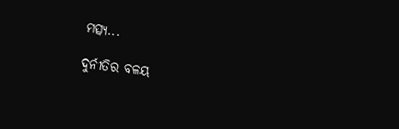ମତ୍ସ୍ୟ...

ଦୁର୍ନୀତିର ବଳୟ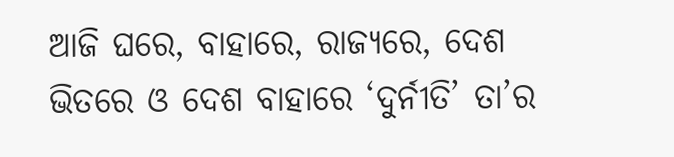ଆଜି ଘରେ, ବାହାରେ, ରାଜ୍ୟରେ, ଦେଶ ଭିତରେ ଓ ଦେଶ ବାହାରେ ‘ଦୁର୍ନୀତି’ ତା’ର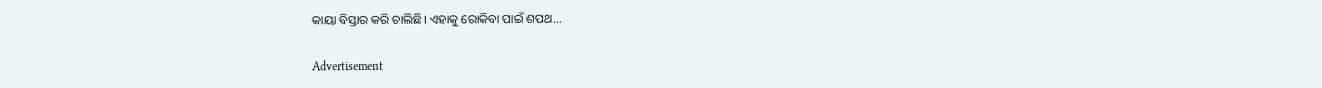କାୟା ବିସ୍ତାର କରି ଚାଲିଛି। ଏହାକୁ ରୋକିବା ପାଇଁ ଶପଥ...

Advertisement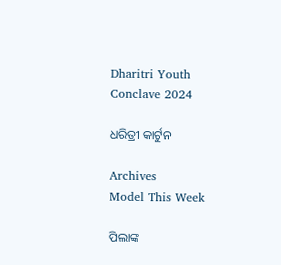Dharitri Youth Conclave 2024

ଧରିତ୍ରୀ କାର୍ଟୁନ

Archives
Model This Week

ପିଲାଙ୍କ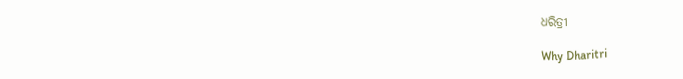ଧରିତ୍ରୀ

Why Dharitri